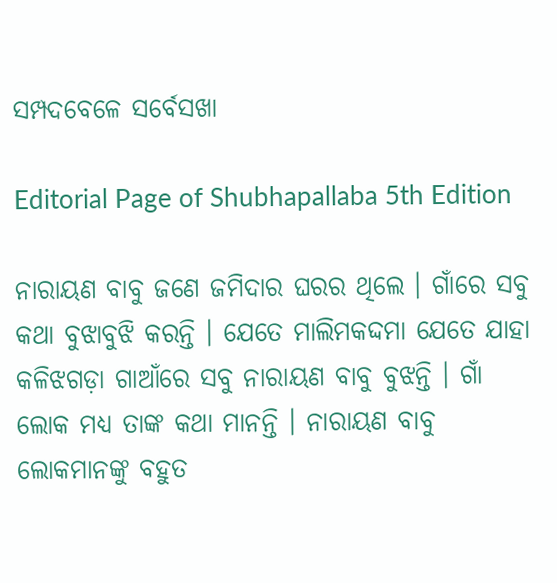ସମ୍ପଦବେଳେ ସର୍ବେସଖା

Editorial Page of Shubhapallaba 5th Edition

ନାରାୟଣ ବାବୁ ଜଣେ ଜମିଦାର ଘରର ଥିଲେ । ଗାଁରେ ସବୁ କଥା ବୁଝାବୁଝି କରନ୍ତି । ଯେତେ ମାଲିମକଦ୍ଦମା ଯେତେ ଯାହା କଳିଝଗଡ଼ା ଗାଆଁରେ ସବୁ ନାରାୟଣ ବାବୁ ବୁଝନ୍ତି । ଗାଁ ଲୋକ ମଧ୍ୟ ତାଙ୍କ କଥା ମାନନ୍ତି । ନାରାୟଣ ବାବୁ ଲୋକମାନଙ୍କୁ ବହୁତ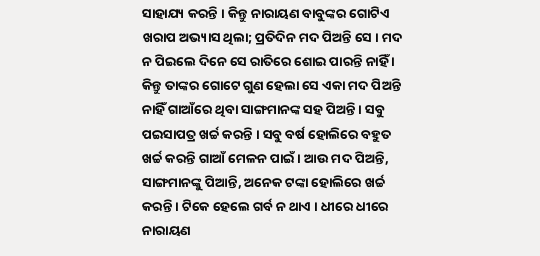ସାହାଯ୍ୟ କରନ୍ତି । କିନ୍ତୁ ନାରାୟଣ ବାବୁଙ୍କର ଗୋଟିଏ ଖରାପ ଅଭ୍ୟାସ ଥିଲା; ପ୍ରତିଦିନ ମଦ ପିଅନ୍ତି ସେ । ମଦ ନ ପିଇଲେ ଦିନେ ସେ ରାତିରେ ଶୋଇ ପାରନ୍ତି ନାହିଁ । କିନ୍ତୁ ତାଙ୍କର ଗୋଟେ ଗୁଣ ହେଲା ସେ ଏକା ମଦ ପିଅନ୍ତି ନାହିଁ ଗାଆଁରେ ଥିବା ସାଙ୍ଗମାନଙ୍କ ସହ ପିଅନ୍ତି । ସବୁ ପଇସାପତ୍ର ଖର୍ଚ୍ଚ କରନ୍ତି । ସବୁ ବର୍ଷ ହୋଲିରେ ବହୁତ ଖର୍ଚ୍ଚ କରନ୍ତି ଗାଆଁ ମେଳନ ପାଇଁ । ଆଉ ମଦ ପିଅନ୍ତି, ସାଙ୍ଗମାନଙ୍କୁ ପିଆନ୍ତି, ଅନେକ ଟଙ୍କା ହୋଲିରେ ଖର୍ଚ୍ଚ କରନ୍ତି । ଟିକେ ହେଲେ ଗର୍ବ ନ ଥାଏ । ଧୀରେ ଧୀରେ ନାରାୟଣ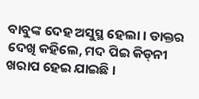ବାବୁଙ୍କ ଦେହ ଅସୁସ୍ଥ ହେଲା । ଡାକ୍ତର ଦେଖି କହିଲେ, ମଦ ପିଇ କିଡ୍‌ନୀ ଖରାପ ହେଇ ଯାଇଛି ।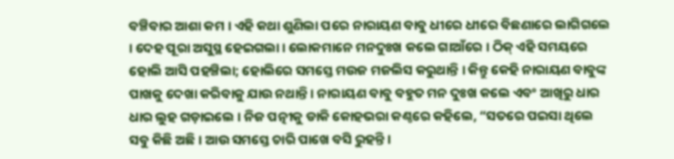ବଞ୍ଚିବାର ଆଶା କମ । ଏହି କଥା ଶୁଣିଲା ପରେ ନାରାୟଣ ବାବୁ ଧୀରେ ଧୀରେ ବିଛଣାରେ ଲାଗିଗଲେ । ଦେହ ପୂରା ଅସୁସ୍ଥ ହେଇଗଲା । ଲୋକମାନେ ମନଦୁଃଖ କଲେ ଗାଆଁରେ । ଠିକ୍ ଏହି ସମୟରେ ହୋଲି ଆସି ପହଞ୍ଚିଲା; ହୋଲିରେ ସମସ୍ତେ ମଉଜ ମଜଲିସ କରୁଥାନ୍ତି । କିନ୍ତୁ କେହି ନାରାୟଣ ବାବୁଙ୍କ ପାଖକୁ ଦେଖା କରିବାକୁ ଯାଉ ନଥାନ୍ତି । ନାରାୟଣ ବାବୁ ବହୁତ ମନ ଦୁଃଖ କଲେ ଏବଂ ଆଖିରୁ ଧାର ଧାର ଲୁହ ଗଡ଼ାଇଲେ । ନିଜ ପତ୍ନୀକୁ ଡାକି କୋହଭରା କଣ୍ଠରେ କହିଲେ, “ସତରେ ପଇସା ଥିଲେ ସବୁ କିଛି ଅଛି । ଆଉ ସମସ୍ତେ ଚାରି ପାଖେ ବସି ରୁହନ୍ତି ।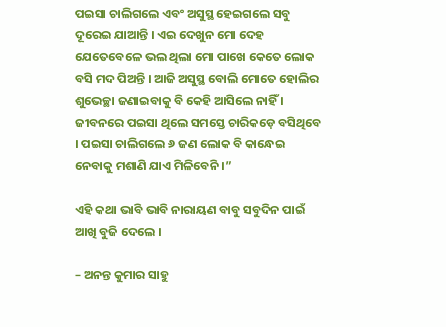ପଇସା ଚାଲିଗଲେ ଏବଂ ଅସୁସ୍ଥ ହେଇଗଲେ ସବୁ ଦୂରେଇ ଯାଆନ୍ତି । ଏଇ ଦେଖୁନ ମୋ ଦେହ ଯେତେବେଳେ ଭଲ ଥିଲା ମୋ ପାଖେ କେତେ ଲୋକ ବସି ମଦ ପିଅନ୍ତି । ଆଜି ଅସୁସ୍ଥ ବୋଲି ମୋତେ ହୋଲିର ଶୁଭେଚ୍ଛା ଜଣାଇବାକୁ ବି କେହି ଆସିଲେ ନାହିଁ । ଜୀବନରେ ପଇସା ଥିଲେ ସମସ୍ତେ ଚାରିକଡ଼େ ବସିଥିବେ । ପଇସା ଚାଲିଗଲେ ୬ ଜଣ ଲୋକ ବି କାନ୍ଧେଇ ନେବାକୁ ମଶାଣି ଯାଏ ମିଳିବେନି ।”

ଏହି କଥା ଭାବି ଭାବି ନାରାୟଣ ବାବୁ ସବୁଦିନ ପାଇଁ ଆଖି ବୁଜି ଦେଲେ ।

– ଅନନ୍ତ କୁମାର ସାହୁ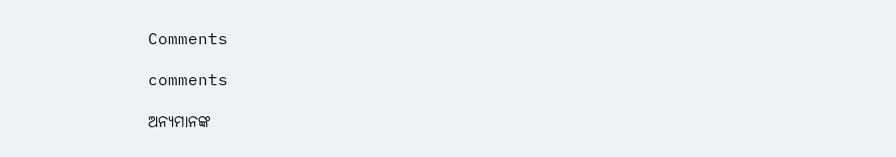Comments

comments

ଅନ୍ୟମାନଙ୍କ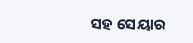ସହ ସେୟାର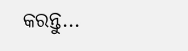କରନ୍ତୁ...